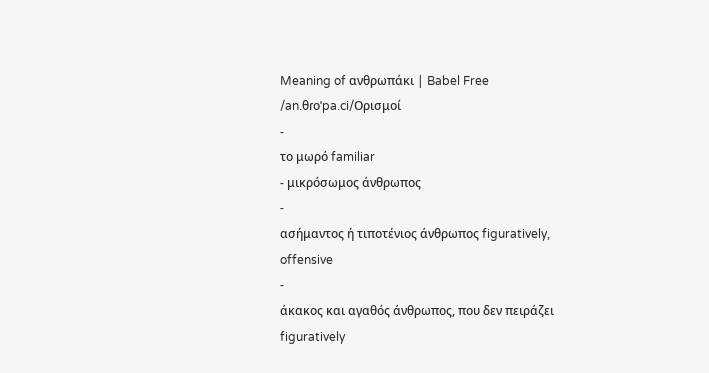Meaning of ανθρωπάκι | Babel Free
/an.θɾoˈpa.ci/Ορισμοί
-
το μωρό familiar
- μικρόσωμος άνθρωπος
-
ασήμαντος ή τιποτένιος άνθρωπος figuratively, offensive
-
άκακος και αγαθός άνθρωπος, που δεν πειράζει figuratively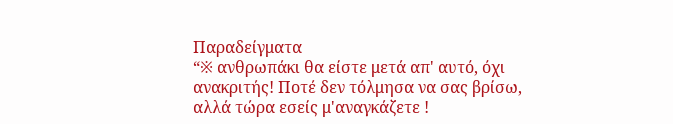Παραδείγματα
“※ ανθρωπάκι θα είστε μετά απ' αυτό, όχι ανακριτής! Ποτέ δεν τόλμησα να σας βρίσω, αλλά τώρα εσείς μ'αναγκάζετε !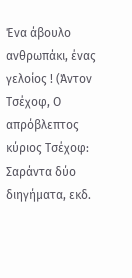Ένα άβουλο ανθρωπάκι, ένας γελοίος ! (Άντον Τσέχοφ, Ο απρόβλεπτος κύριος Τσέχοφ: Σαράντα δύο διηγήματα, εκδ.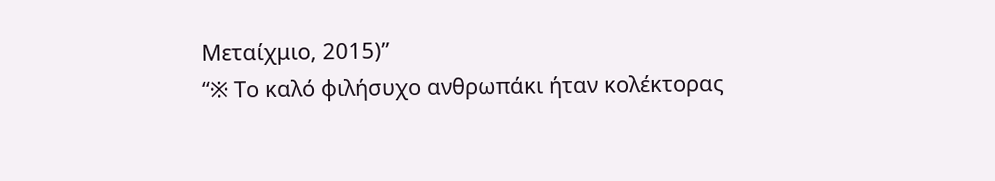Μεταίχμιο, 2015)”
“※ Το καλό φιλήσυχο ανθρωπάκι ήταν κολέκτορας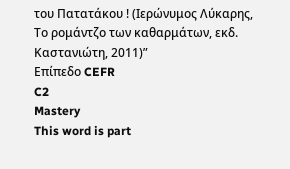του Πατατάκου ! (Ιερώνυμος Λύκαρης, Το ρομάντζο των καθαρμάτων, εκδ. Καστανιώτη, 2011)”
Επίπεδο CEFR
C2
Mastery
This word is part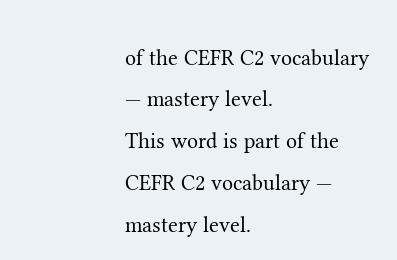of the CEFR C2 vocabulary — mastery level.
This word is part of the CEFR C2 vocabulary — mastery level.